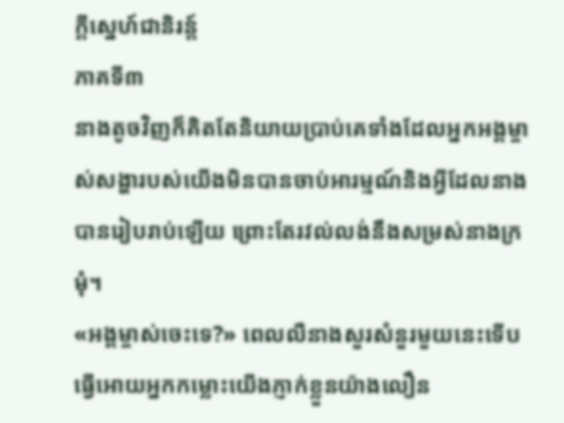ក្តីស្នេហ៍ជានិរន្ត៍
ភាគទី៣
នាងតូចវិញក៏គិតតែនិយាយប្រាប់គេទាំងដែលអ្នកអង្គម្ចាស់សង្ហារបស់យើងមិនបានចាប់អារម្មណ៍និងអ្វីដែលនាងបានរៀបរាប់ឡើយ ព្រោះតែរវល់លង់នឹងសម្រស់នាងក្រមុំ។
«អង្គម្ចាស់ចេះទេ?» ពេលលឺនាងសួរសំនួរមួយនេះទើបធ្វើអោយអ្នកកម្លោះយើងភ្ញាក់ខ្លួនយ៉ាងលឿន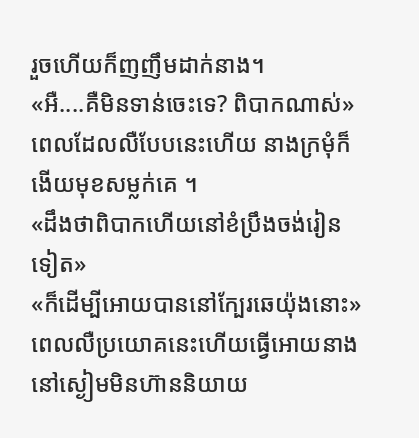រួចហើយក៏ញញឹមដាក់នាង។
«អឺ....គឺមិនទាន់ចេះទេ? ពិបាកណាស់» ពេលដែលលឺបែបនេះហើយ នាងក្រមុំក៏ងើយមុខសម្លក់គេ ។
«ដឹងថាពិបាកហើយនៅខំប្រឹងចង់រៀនទៀត»
«ក៏ដើម្បីអោយបាននៅក្បែរឆេយ៉ុងនោះ» ពេលលឺប្រយោគនេះហើយធ្វើអោយនាងនៅស្ងៀមមិនហ៊ាននិយាយ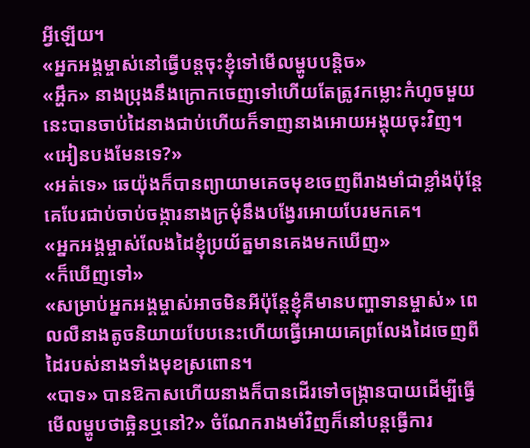អ្វីឡើយ។
«អ្នកអង្គម្ចាស់នៅធ្វើបន្តចុះខ្ញុំទៅមើលម្ហូបបន្តិច»
«អ្ហឹក» នាងប្រុងនឹងក្រោកចេញទៅហើយតែត្រូវកម្លោះកំហូចមួយនេះបានចាប់ដៃនាងជាប់ហើយក៏ទាញនាងអោយអង្គុយចុះវិញ។
«អៀនបងមែនទេ?»
«អត់ទេ» ឆេយ៉ុងក៏បានព្យាយាមគេចមុខចេញពីរាងមាំជាខ្លាំងប៉ុន្តែគេបែរជាប់ចាប់ចង្ការនាងក្រមុំនឹងបង្វែរអោយបែរមកគេ។
«អ្នកអង្គម្ចាស់លែងដៃខ្ញុំប្រយ័ត្នមានគេងមកឃើញ»
«ក៏ឃើញទៅ»
«សម្រាប់អ្នកអង្គម្ចាស់អាចមិនអីប៉ុន្តែខ្ញុំគឺមានបញ្ហាទានម្ចាស់» ពេលលឺនាងតូចនិយាយបែបនេះហើយធ្វើអោយគេព្រលែងដៃចេញពីដៃរបស់នាងទាំងមុខស្រពោន។
«បាទ» បានឱកាសហើយនាងក៏បានដើរទៅចង្កា្រនបាយដើម្បីធ្វើមើលម្ហូបថាឆ្អិនឬនៅ?» ចំណែករាងមាំវិញក៏នៅបន្តធ្វើការ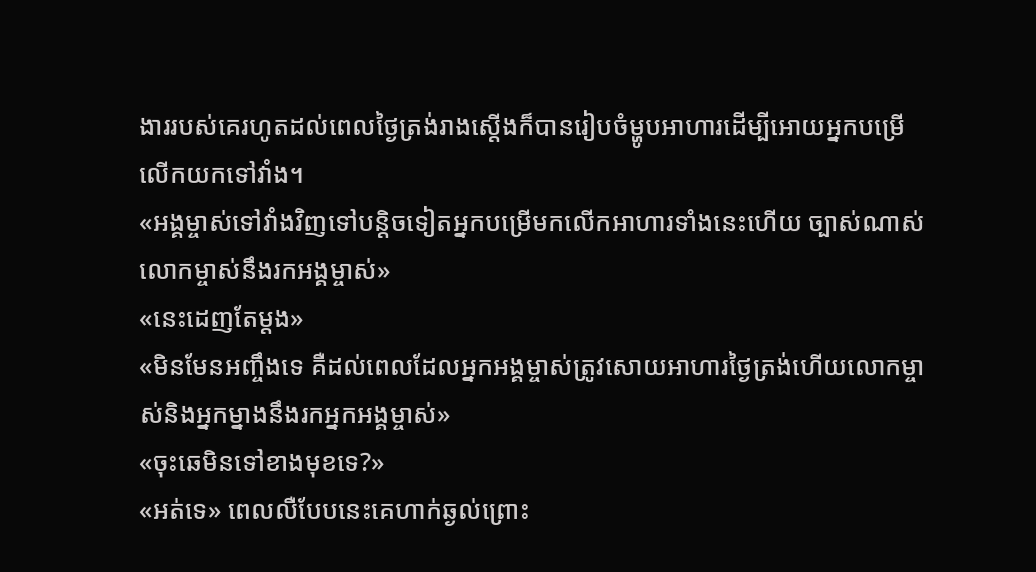ងាររបស់គេរហូតដល់ពេលថ្ងៃត្រង់រាងស្តើងក៏បានរៀបចំម្ហូបអាហារដើម្បីអោយអ្នកបម្រើលើកយកទៅវាំង។
«អង្គម្ចាស់ទៅវាំងវិញទៅបន្តិចទៀតអ្នកបម្រើមកលើកអាហារទាំងនេះហើយ ច្បាស់ណាស់លោកម្ចាស់នឹងរកអង្គម្ចាស់»
«នេះដេញតែម្តង»
«មិនមែនអញ្ចឹងទេ គឺដល់ពេលដែលអ្នកអង្គម្ចាស់ត្រូវសោយអាហារថ្ងៃត្រង់ហើយលោកម្ចាស់និងអ្នកម្នាងនឹងរកអ្នកអង្គម្ចាស់»
«ចុះឆេមិនទៅខាងមុខទេ?»
«អត់ទេ» ពេលលឺបែបនេះគេហាក់ឆ្ងល់ព្រោះ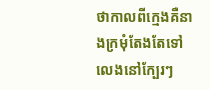ថាកាលពីក្មេងគឺនាងក្រមុំតែងតែទៅលេងនៅក្បែរៗ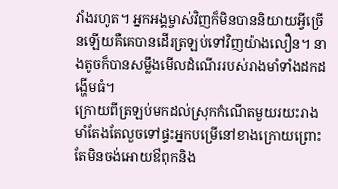វាំងរហូត។ អ្នកអង្គម្ចាស់វិញក៏មិនបាននិយាយអ្វីច្រើនឡើយគឺគេបានដើរត្រឡប់ទៅវិញយ៉ាងលឿន។ នាងតូចក៏បានសម្លឹងមើលដំណើររបស់រាងមាំទាំងដកដង្ហើមធំ។
ក្រោយពីត្រឡប់មកដល់ស្រុកកំណើតមួយរយះរាងមាំតែងតែលួចទៅផ្ទះអ្នកបម្រើនៅខាងក្រោយព្រោះតែមិនចង់អោយឳពុកនិង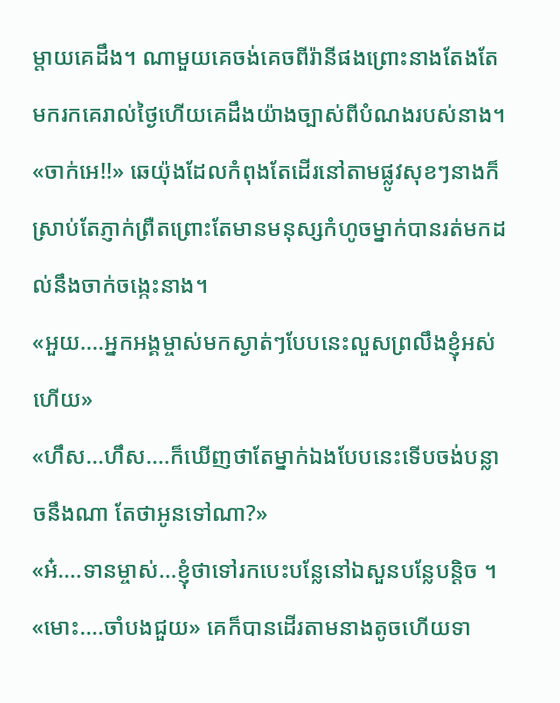ម្តាយគេដឹង។ ណាមួយគេចង់គេចពីរ៉ានីផងព្រោះនាងតែងតែមករកគេរាល់ថ្ងៃហើយគេដឹងយ៉ាងច្បាស់ពីបំណងរបស់នាង។
«ចាក់អេ!!» ឆេយ៉ុងដែលកំពុងតែដើរនៅតាមផ្លូវសុខៗនាងក៏ស្រាប់តែភ្ញាក់ព្រឺតព្រោះតែមានមនុស្សកំហូចម្នាក់បានរត់មកដល់នឹងចាក់ចង្កេះនាង។
«អួយ....អ្នកអង្គម្ចាស់មកស្ងាត់ៗបែបនេះលួសព្រលឹងខ្ញុំអស់ហើយ»
«ហឹស...ហឹស....ក៏ឃើញថាតែម្នាក់ឯងបែបនេះទើបចង់បន្លាចនឹងណា តែថាអូនទៅណា?»
«អ៎....ទានម្ចាស់...ខ្ញុំថាទៅរកបេះបន្លែនៅឯសួនបន្លែបន្តិច ។
«មោះ....ចាំបងជួយ» គេក៏បានដើរតាមនាងតូចហើយទា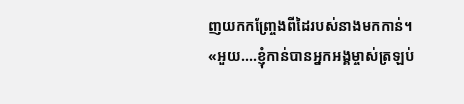ញយកកញ្ច្រែងពីដៃរបស់នាងមកកាន់។
«អួយ....ខ្ញុំកាន់បានអ្នកអង្គម្ចាស់ត្រឡប់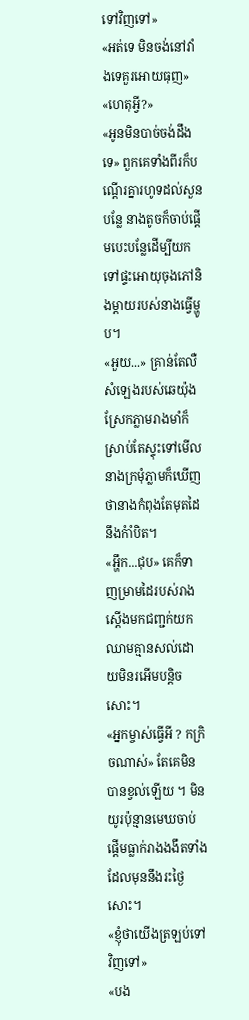ទៅវិញទៅ»
«អត់ទេ មិនចង់នៅវាំងទេគួរអោយធុញ»
«ហេតុអ្វី?»
«អូនមិនបាច់ចង់ដឹងទេ» ពួកគេទាំងពីរក៏បណ្តើរគ្នារហូទដល់សួនបន្លែ នាងតូចក៏ចាប់ផ្តើមបេះបន្លែដើម្បីយកទៅផ្ទះអោយុចុងភៅនិងម្តាយរបស់នាងធ្វើម្ហូប។
«អួយ...» គ្រាន់តែលឺសំឡេងរបស់ឆេយ៉ុងស្រែកភ្លាមរាងមាំក៏ស្រាប់តែស្ទុះទៅមើលនាងក្រមុំភ្លាមក៏ឃើញថានាងកំពុងតែមុតដៃនឹងកំាំបិត។
«អ្ហឹក...ជុប» គេក៏ទាញម្រាមដៃរបស់រាងស្តើងមកជញ្ជក់យកឈាមគ្មានសល់ដោយមិនរអើមបន្តិចសោះ។
«អ្នកម្ចាស់ធ្វើអី ? កក្រិចណាស់» តែគេមិនបានខ្វល់ឡើយ ។ មិនយូរប៉ុន្មានមេឃចាប់ផ្តើមធ្លាក់រាងងងឹតទាំងដែលមុននឹងរះថ្ងៃសោះ។
«ខ្ញុំថាយើងត្រឡប់ទៅវិញទៅ»
«បង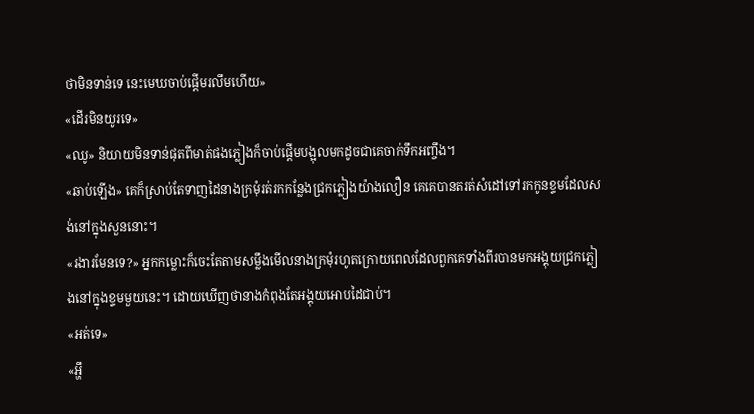ថាមិនទាន់ទេ នេះមេឃចាប់ផ្តើមរលឹមហើយ»
«ដើរមិនយូរទេ»
«ឈូ» និយាយមិនទាន់ផុតពីមាត់ផងភ្លៀងក៏ចាប់ផ្តើមបង្អុលមកដូចជាគេចាក់ទឹកអញ្ចឹង។
«ឆាប់ឡើង» គេក៏ស្រាប់តែទាញដៃនាងក្រមុំរត់រកកន្លែងជ្រកភ្លៀងយ៉ាងលឿន គេគេបានតរត់សំដៅទៅរកកូនខ្ទមដែលសង់នៅក្នុងសួននោះ។
«រងារមែនទេ?» អ្នកកម្លោះក៏ចេះតែតាមសម្លឹងមើលនាងក្រមុំរហូតក្រោយពេលដែលពួកគេទាំងពីរបានមកអង្គុយជ្រកភ្លៀងនៅក្នុងខ្ទមមួយនេះ។ ដោយឃើញថានាងកំពុងតែអង្គុយអោបដៃជាប់។
«អត់ទេ»
«អ្ហឹ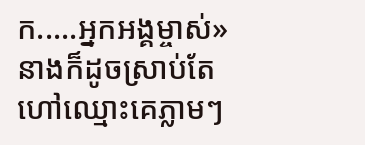ក.....អ្នកអង្គម្ចាស់» នាងក៏ដូចស្រាប់តែហៅឈ្មោះគេភ្លាមៗ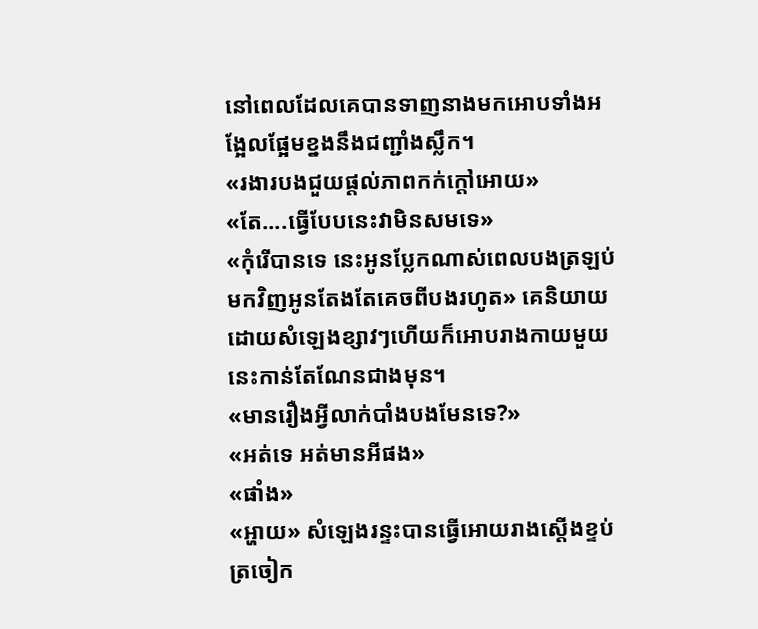នៅពេលដែលគេបានទាញនាងមកអោបទាំងអង្អែលផ្អែមខ្នងនឹងជញ្ជាំងស្លឹក។
«រងារបងជួយផ្តល់ភាពកក់ក្តៅអោយ»
«តែ....ធ្វើបែបនេះវាមិនសមទេ»
«កុំរើបានទេ នេះអូនប្លែកណាស់ពេលបងត្រឡប់មកវិញអូនតែងតែគេចពីបងរហូត» គេនិយាយដោយសំឡេងខ្សាវៗហើយក៏អោបរាងកាយមួយនេះកាន់តែណែនជាងមុន។
«មានរឿងអ្វីលាក់បាំងបងមែនទេ?»
«អត់ទេ អត់មានអីផង»
«ផាំង»
«អ្ហាយ» សំឡេងរន្ទះបានធ្វើអោយរាងស្តើងខ្ទប់ត្រចៀក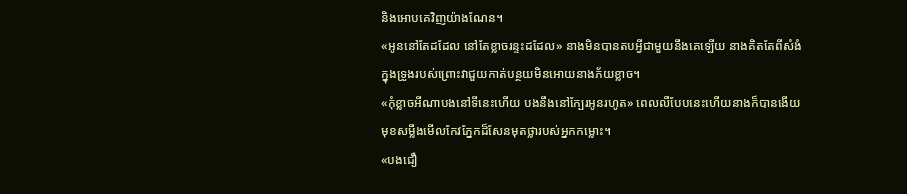និងអោបគេវិញយ៉ាងណែន។
«អូននៅតែដដែល នៅតែខ្លាចរន្ទះដដែល» នាងមិនបានតបអ្វីជាមួយនឹងគេឡើយ នាងគិតតែពីសំងំក្នុងទ្រូងរបស់ព្រោះវាជួយកាត់បន្ថយមិនអោយនាងភ័យខ្លាច។
«កុំខ្លាចអីណាបងនៅទីនេះហើយ បងនឹងនៅក្បែរអូនរហូត» ពេលលឺបែបនេះហើយនាងក៏បានងើយមុខសម្លឹងមើលកែវភ្នែកដ៏សែនមុតថ្លារបស់អ្នកកម្លោះ។
«បងជឿ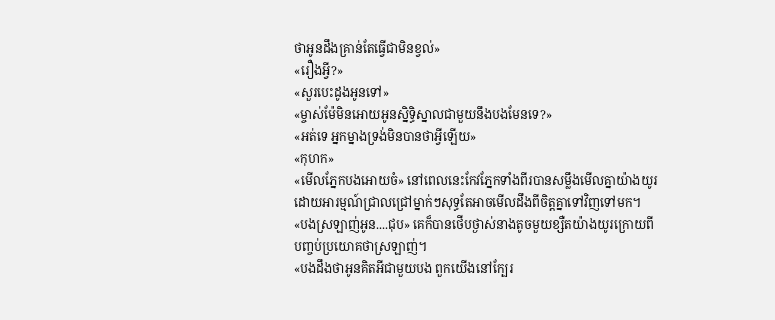ថាអូនដឹងគ្រាន់តែធ្វើជាមិនខ្វល់»
«រឿងអ្វី?»
«សួរបេះដូងអូនទៅ»
«ម្ចាស់ម៉ែមិនអោយអូនស្និទ្ធិស្នាលជាមួយនឹងបងមែនទេ?»
«អត់ទេ អ្នកម្នាងទ្រង់មិនបានថាអ្វីឡើយ»
«កុហក»
«មើលភ្នែកបងអោយចំ» នៅពេលនេះកែវភ្នែកទាំងពីរបានសម្លឹងមើលគ្នាយ៉ាងយូរដោយអារម្មណ៍ជ្រាលជ្រៅម្នាក់ៗសុទ្ធតែអាចមើលដឹងពីចិត្តគ្នាទៅវិញទៅមក។
«បងស្រឡាញ់អូន....ជុប» គេក៏បានថើបថ្ងាស់នាងតូចមួយខ្សឺតយ៉ាងយូរក្រោយពីបញ្ចប់ប្រយោគថាស្រឡាញ់។
«បងដឹងថាអូនគិតអីជាមួយបង ពួកយើងនៅក្បែរ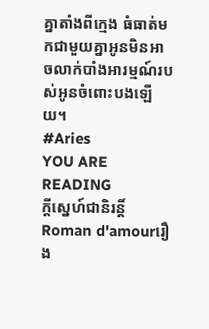គ្នាតាំងពីក្មេង ធំធាត់មកជាមួយគ្នាអូនមិនអាចលាក់បាំងអារម្មណ៍របស់អូនចំពោះបងឡើយ។
#Aries
YOU ARE READING
ក្តីស្នេហ៍ជានិរន្តិ៍
Roman d'amourរឿង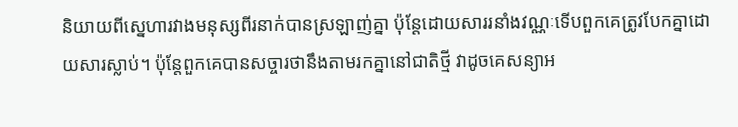និយាយពីស្នេហារវាងមនុស្សពីរនាក់បានស្រឡាញ់គ្នា ប៉ុន្តែដោយសាររនាំងវណ្ណៈទើបពួកគេត្រូវបែកគ្នាដោយសារស្លាប់។ ប៉ុន្តែពួកគេបានសច្ចារថានឹងតាមរកគ្នានៅជាតិថ្មី វាដូចគេសន្យាអ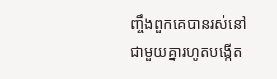ញ្ចឹងពួកគេបានរស់នៅជាមួយគ្នារហូតបង្កើត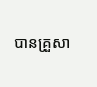បានគ្រួសា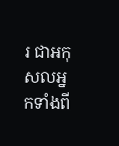រ ជាអកុសលអ្នកទាំងពី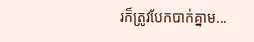រក៏ត្រូវបែកបាក់គ្នាម...